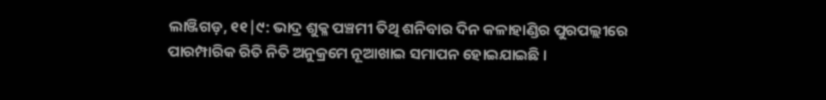ଲାଞ୍ଜିଗଡ଼, ୧୧|୯: ଭାଦ୍ର ଶୁକ୍ଳ ପଞ୍ଚମୀ ତିଥି ଶନିବାର ଦିନ କଳାହାଣ୍ଡିର ପୁରପଲ୍ଲୀରେ ପାରମ୍ପାରିକ ରିତି ନିତି ଅନୁକ୍ରମେ ନୂଆଖାଇ ସମାପନ ହୋଇଯାଇଛି ।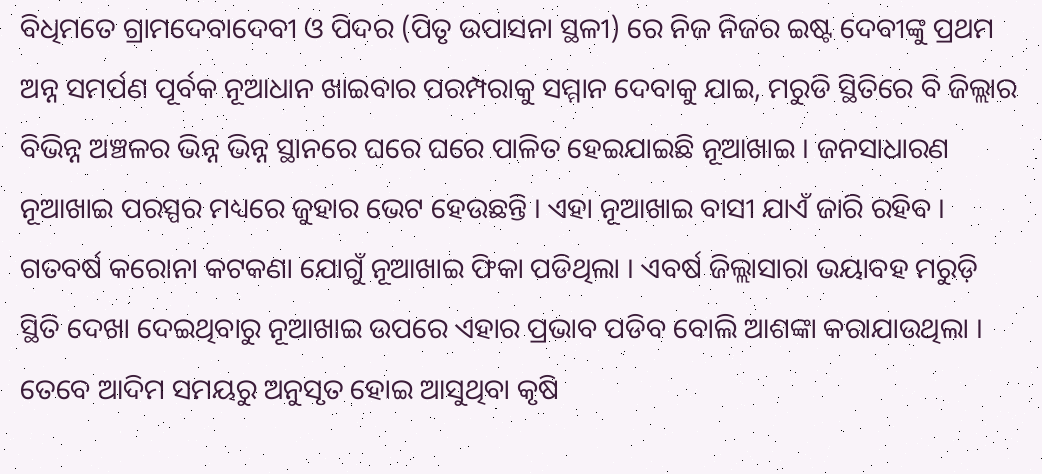ବିଧିମତେ ଗ୍ରାମଦେବାଦେବୀ ଓ ପିଦର (ପିତୃ ଉପାସନା ସ୍ଥଳୀ) ରେ ନିଜ ନିଜର ଇଷ୍ଟ ଦେବୀଙ୍କୁ ପ୍ରଥମ ଅନ୍ନ ସମର୍ପଣ ପୂର୍ବକ ନୂଆଧାନ ଖାଇବାର ପରମ୍ପରାକୁ ସମ୍ମାନ ଦେବାକୁ ଯାଇ, ମରୁଡି ସ୍ଥିତିରେ ବି ଜିଲ୍ଲାର ବିଭିନ୍ନ ଅଞ୍ଚଳର ଭିନ୍ନ ଭିନ୍ନ ସ୍ଥାନରେ ଘରେ ଘରେ ପାଳିତ ହେଇଯାଇଛି ନୂଆଖାଇ । ଜନସାଧାରଣ ନୂଆଖାଇ ପରସ୍ପର ମଧ୍ୟରେ ଜୁହାର ଭେଟ ହେଉଛନ୍ତି । ଏହା ନୂଆଖାଇ ବାସୀ ଯାଏଁ ଜାରି ରହିବ ।
ଗତବର୍ଷ କରୋନା କଟକଣା ଯୋଗୁଁ ନୂଆଖାଇ ଫିକା ପଡିଥିଲା । ଏବର୍ଷ ଜିଲ୍ଲାସାରା ଭୟାବହ ମରୁଡ଼ି ସ୍ଥିତି ଦେଖା ଦେଇଥିବାରୁ ନୂଆଖାଇ ଉପରେ ଏହାର ପ୍ରଭାବ ପଡିବ ବୋଲି ଆଶଙ୍କା କରାଯାଉଥିଲା । ତେବେ ଆଦିମ ସମୟରୁ ଅନୁସୃତ ହୋଇ ଆସୁଥିବା କୃଷି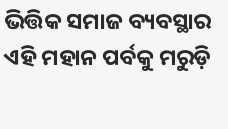ଭିତ୍ତିକ ସମାଜ ବ୍ୟବସ୍ଥାର ଏହି ମହାନ ପର୍ବକୁ ମରୁଡ଼ି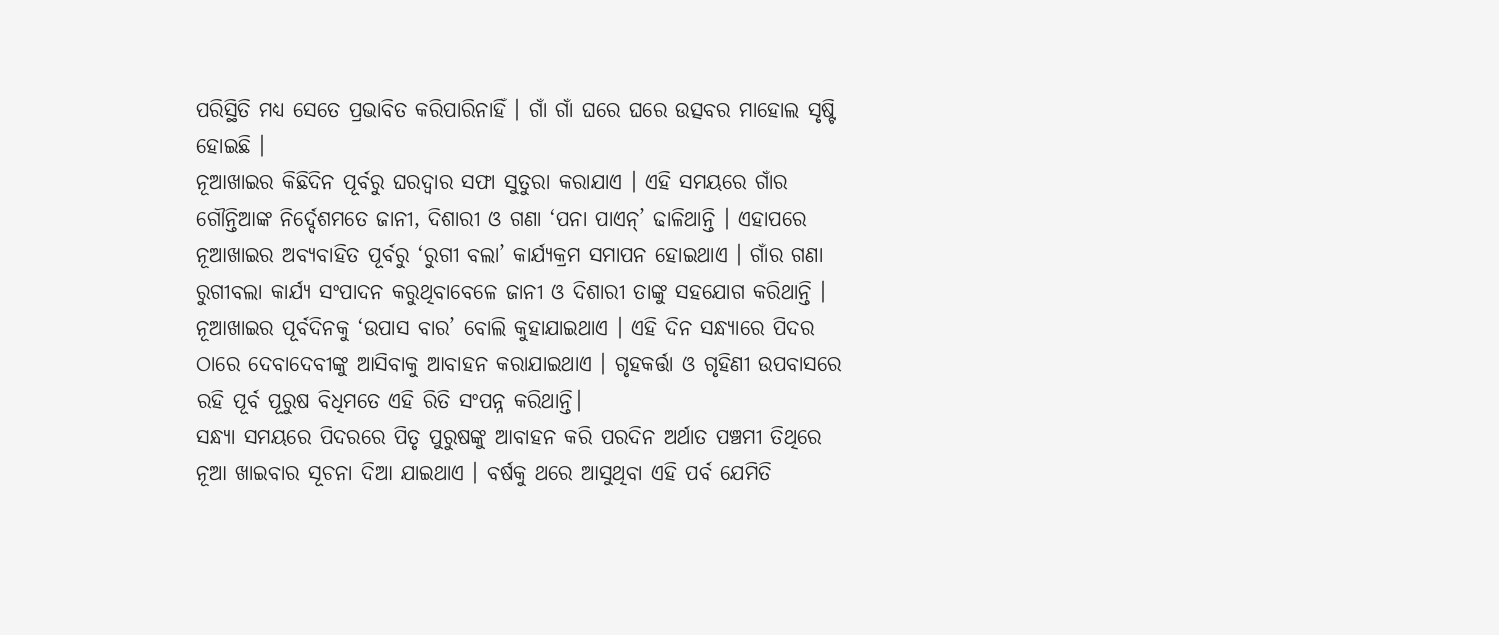ପରିସ୍ଥିତି ମଧ୍ୟ ସେତେ ପ୍ରଭାବିତ କରିପାରିନାହିଁ । ଗାଁ ଗାଁ ଘରେ ଘରେ ଉତ୍ସବର ମାହୋଲ ସୃଷ୍ଟି ହୋଇଛି ।
ନୂଆଖାଇର କିଛିଦିନ ପୂର୍ବରୁ ଘରଦ୍ବାର ସଫା ସୁତୁରା କରାଯାଏ । ଏହି ସମୟରେ ଗାଁର ଗୌନ୍ତିଆଙ୍କ ନିର୍ଦ୍ଦେଶମତେ ଜାନୀ, ଦିଶାରୀ ଓ ଗଣା ‘ପନା ପାଏନ୍’ ଢାଳିଥାନ୍ତି । ଏହାପରେ ନୂଆଖାଇର ଅବ୍ୟବାହିତ ପୂର୍ବରୁ ‘ରୁଗୀ ବଲା’ କାର୍ଯ୍ୟକ୍ରମ ସମାପନ ହୋଇଥାଏ । ଗାଁର ଗଣା ରୁଗୀବଲା କାର୍ଯ୍ୟ ସଂପାଦନ କରୁଥିବାବେଳେ ଜାନୀ ଓ ଦିଶାରୀ ତାଙ୍କୁ ସହଯୋଗ କରିଥାନ୍ତି ।
ନୂଆଖାଇର ପୂର୍ବଦିନକୁ ‘ଉପାସ ବାର’ ବୋଲି କୁହାଯାଇଥାଏ । ଏହି ଦିନ ସନ୍ଧ୍ୟାରେ ପିଦର ଠାରେ ଦେବାଦେବୀଙ୍କୁ ଆସିବାକୁ ଆବାହନ କରାଯାଇଥାଏ । ଗୃହକର୍ତ୍ତା ଓ ଗୃହିଣୀ ଉପବାସରେ ରହି ପୂର୍ବ ପୂରୁଷ ବିଧିମତେ ଏହି ରିତି ସଂପନ୍ନ କରିଥାନ୍ତି।
ସନ୍ଧ୍ୟା ସମୟରେ ପିଦରରେ ପିତୃ ପୁରୁଷଙ୍କୁ ଆବାହନ କରି ପରଦିନ ଅର୍ଥାତ ପଞ୍ଚମୀ ତିଥିରେ ନୂଆ ଖାଇବାର ସୂଚନା ଦିଆ ଯାଇଥାଏ । ବର୍ଷକୁ ଥରେ ଆସୁଥିବା ଏହି ପର୍ବ ଯେମିତି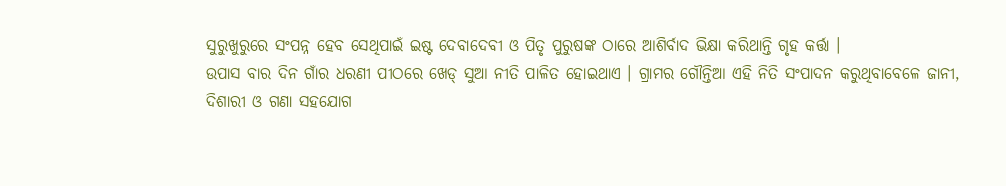ସୁରୁଖୁରୁରେ ସଂପନ୍ନ ହେବ ସେଥିପାଇଁ ଇଷ୍ଟ ଦେବାଦେବୀ ଓ ପିତୃ ପୁରୁଷଙ୍କ ଠାରେ ଆଶିର୍ବାଦ ଭିକ୍ଷା କରିଥାନ୍ତି ଗୃହ କର୍ତ୍ତା ।
ଉପାସ ବାର ଦିନ ଗାଁର ଧରଣୀ ପୀଠରେ ଖେଡ୍ ସୁଆ ନୀତି ପାଳିତ ହୋଇଥାଏ । ଗ୍ରାମର ଗୌନ୍ତିଆ ଏହି ନିତି ସଂପାଦନ କରୁଥିବାବେଳେ ଜାନୀ, ଦିଶାରୀ ଓ ଗଣା ସହଯୋଗ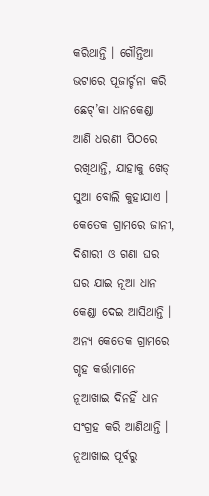କରିଥାନ୍ତି । ଗୌନ୍ତିଆ ଭଟାରେ ପୂଜାର୍ଚ୍ଚନା କରି ଛେଟ୍’କା ଧାନକେଣ୍ଡା ଆଣି ଧରଣୀ ପିଠରେ ରଖିଥାନ୍ତି, ଯାହାକୁ ଖେଡ୍ ସୁଆ ବୋଲି କୁହାଯାଏ । କେତେକ ଗ୍ରାମରେ ଜାନୀ, ଦିଶାରୀ ଓ ଗଣା ଘର ଘର ଯାଇ ନୂଆ ଧାନ କେଣ୍ଡା ଦେଇ ଆସିଥାନ୍ତି । ଅନ୍ୟ କେତେକ ଗ୍ରାମରେ ଗୃହ କର୍ତ୍ତାମାନେ ନୂଆଖାଇ ଦିନହିଁ ଧାନ ସଂଗ୍ରହ କରି ଆଣିଥାନ୍ତି ।
ନୂଆଖାଇ ପୂର୍ବରୁ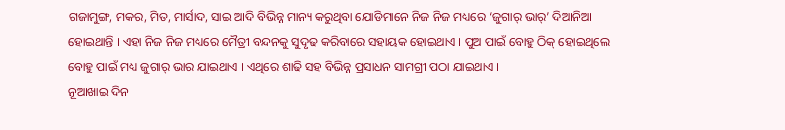ଗଜାମୁଙ୍ଗ, ମକର, ମିତ, ମାର୍ସାଦ, ସାଇ ଆଦି ବିଭିନ୍ନ ମାନ୍ୟ କରୁଥିବା ଯୋଡିମାନେ ନିଜ ନିଜ ମଧ୍ୟରେ ‘ଜୁଗାର୍ ଭାର୍’ ଦିଆନିଆ ହୋଇଥାନ୍ତି । ଏହା ନିଜ ନିଜ ମଧ୍ୟରେ ମୈତ୍ରୀ ବନ୍ଦନକୁ ସୁଦୃଢ କରିବାରେ ସହାୟକ ହୋଇଥାଏ । ପୁଅ ପାଇଁ ବୋହୁ ଠିକ୍ ହୋଇଥିଲେ ବୋହୁ ପାଇଁ ମଧ୍ୟ ଜୁଗାର୍ ଭାର ଯାଇଥାଏ । ଏଥିରେ ଶାଢି ସହ ବିଭିନ୍ନ ପ୍ରସାଧନ ସାମଗ୍ରୀ ପଠା ଯାଇଥାଏ ।
ନୂଆଖାଇ ଦିନ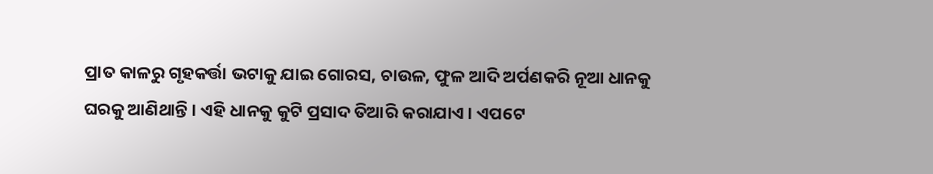ପ୍ରାତ କାଳରୁ ଗୃହକର୍ତ୍ତା ଭଟାକୁ ଯାଇ ଗୋରସ, ଚାଉଳ, ଫୁଳ ଆଦି ଅର୍ପଣକରି ନୂଆ ଧାନକୁ ଘରକୁ ଆଣିଥାନ୍ତି । ଏହି ଧାନକୁ କୁଟି ପ୍ରସାଦ ତିଆରି କରାଯାଏ । ଏପଟେ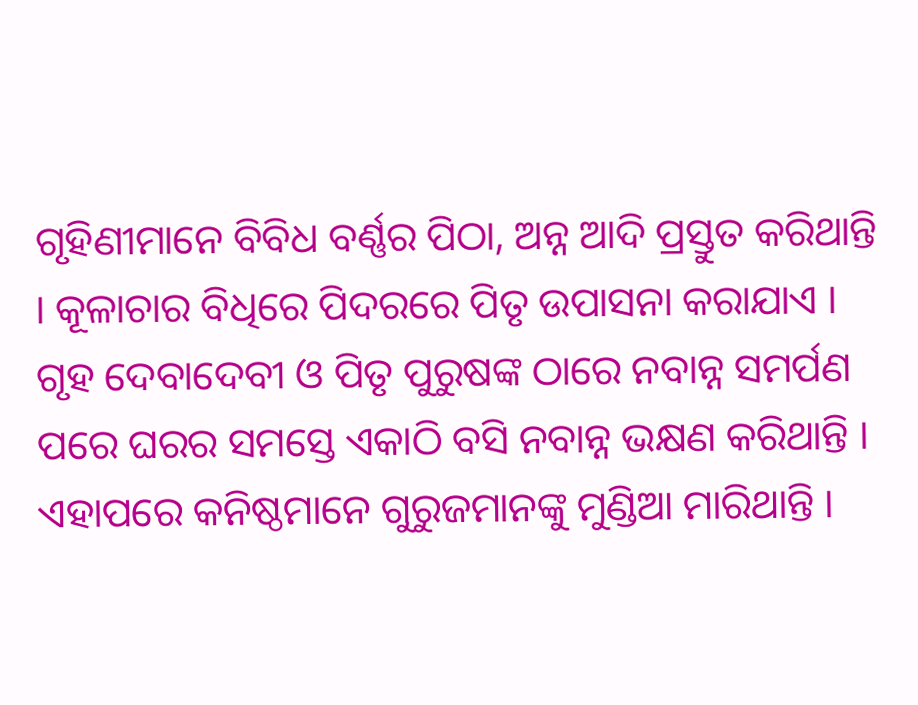ଗୃହିଣୀମାନେ ବିବିଧ ବର୍ଣ୍ଣର ପିଠା, ଅନ୍ନ ଆଦି ପ୍ରସ୍ତୁତ କରିଥାନ୍ତି । କୂଳାଚାର ବିଧିରେ ପିଦରରେ ପିତୃ ଉପାସନା କରାଯାଏ । ଗୃହ ଦେବାଦେବୀ ଓ ପିତୃ ପୁରୁଷଙ୍କ ଠାରେ ନବାନ୍ନ ସମର୍ପଣ ପରେ ଘରର ସମସ୍ତେ ଏକାଠି ବସି ନବାନ୍ନ ଭକ୍ଷଣ କରିଥାନ୍ତି । ଏହାପରେ କନିଷ୍ଠମାନେ ଗୁରୁଜମାନଙ୍କୁ ମୁଣ୍ଡିଆ ମାରିଥାନ୍ତି ।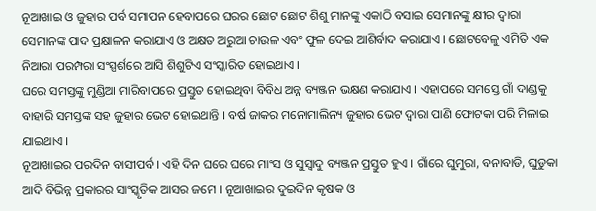ନୂଆଖାଇ ଓ ଜୁହାର ପର୍ବ ସମାପନ ହେବାପରେ ଘରର ଛୋଟ ଛୋଟ ଶିଶୁ ମାନଙ୍କୁ ଏକାଠି ବସାଇ ସେମାନଙ୍କୁ କ୍ଷୀର ଦ୍ବାରା ସେମାନଙ୍କ ପାଦ ପ୍ରକ୍ଷାଳନ କରାଯାଏ ଓ ଅକ୍ଷତ ଅରୁଆ ଚାଉଳ ଏବଂ ଫୁଳ ଦେଇ ଆଶିର୍ବାଦ କରାଯାଏ । ଛୋଟବେଳୁ ଏମିତି ଏକ ନିଆରା ପରମ୍ପରା ସଂସ୍ପର୍ଶରେ ଆସି ଶିଶୁଟିଏ ସଂସ୍କାରିତ ହୋଇଥାଏ ।
ଘରେ ସମସ୍ତଙ୍କୁ ମୁଣ୍ଡିଆ ମାରିବାପରେ ପ୍ରସ୍ତୁତ ହୋଇଥିବା ବିବିଧ ଅନ୍ନ ବ୍ୟଞ୍ଜନ ଭକ୍ଷଣ କରାଯାଏ । ଏହାପରେ ସମସ୍ତେ ଗାଁ ଦାଣ୍ଡକୁ ବାହାରି ସମସ୍ତଙ୍କ ସହ ଜୁହାର ଭେଟ ହୋଇଥାନ୍ତି । ବର୍ଷ ଜାକର ମନୋମାଲିନ୍ୟ ଜୁହାର ଭେଟ ଦ୍ବାରା ପାଣି ଫୋଟକା ପରି ମିଳାଇ ଯାଇଥାଏ ।
ନୂଆଖାଇର ପରଦିନ ବାସୀପର୍ବ । ଏହି ଦିନ ଘରେ ଘରେ ମାଂସ ଓ ସୁସ୍ବାଦୁ ବ୍ୟଞ୍ଜନ ପ୍ରସ୍ତୁତ ହୁଏ । ଗାଁରେ ଘୁମୁରା, ବନାବାଡି, ଘୁଡୁକା ଆଦି ବିଭିନ୍ନ ପ୍ରକାରର ସାଂସ୍କୃତିକ ଆସର ଜମେ । ନୂଆଖାଇର ଦୁଇଦିନ କୃଷକ ଓ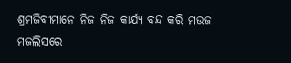ଶ୍ରମଜିବୀମାନେ ନିଜ ନିଜ କାର୍ଯ୍ୟ ବନ୍ଦ କରି ମଉଜ ମଜଲିସରେ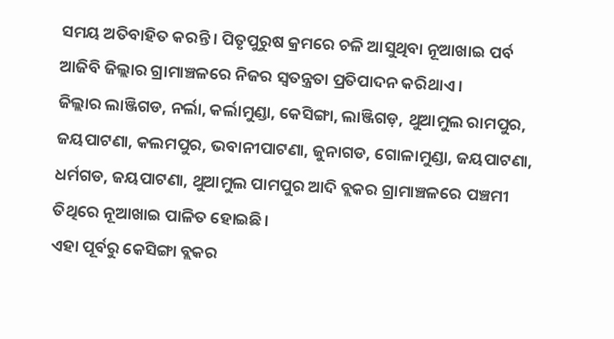ସମୟ ଅତିବାହିତ କରନ୍ତି । ପିତୃପୁରୁଷ କ୍ରମରେ ଚଳି ଆସୁଥିବା ନୂଆଖାଇ ପର୍ବ ଆଜିବି ଜିଲ୍ଲାର ଗ୍ରାମାଞ୍ଚଳରେ ନିଜର ସ୍ୱତନ୍ତ୍ରତା ପ୍ରତିପାଦନ କରିଥାଏ ।
ଜିଲ୍ଲାର ଲାଞ୍ଜିଗଡ, ନର୍ଲା, କର୍ଲାମୁଣ୍ଡା, କେସିଙ୍ଗା, ଲାଞ୍ଜିଗଡ଼, ଥୁଆମୁଲ ରାମପୁର, ଜୟପାଟଣା, କଲମପୁର, ଭବାନୀପାଟଣା, ଜୁନାଗଡ, ଗୋଳାମୁଣ୍ଡା, ଜୟପାଟଣା, ଧର୍ମଗଡ, ଜୟପାଟଣା, ଥୁଆମୁଲ ପାମପୁର ଆଦି ବ୍ଲକର ଗ୍ରାମାଞ୍ଚଳରେ ପଞ୍ଚମୀ ତିଥିରେ ନୂଆଖାଇ ପାଳିତ ହୋଇଛି।
ଏହା ପୂର୍ବରୁ କେସିଙ୍ଗା ବ୍ଲକର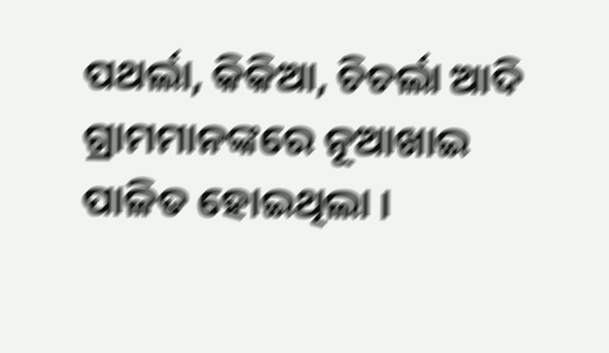ପଥର୍ଲା, କିକିଆ, ଚିଚର୍ଲା ଆଦି ଗ୍ରାମମାନଙ୍କରେ ନୂଆଖାଇ ପାଳିତ ହୋଇଥିଲା ।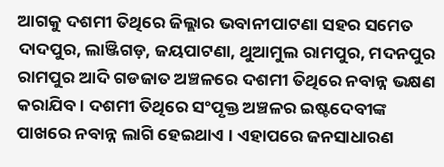ଆଗକୁ ଦଶମୀ ତିଥିରେ ଜିଲ୍ଲାର ଭବାନୀପାଟଣା ସହର ସମେତ ଦାଦପୁର, ଲାଞ୍ଜିଗଡ଼, ଜୟପାଟଣା, ଥୁଆମୁଲ ରାମପୁର, ମଦନପୁର ରାମପୁର ଆଦି ଗଡଜାତ ଅଞ୍ଚଳରେ ଦଶମୀ ତିଥିରେ ନବାନ୍ନ ଭକ୍ଷଣ କରାଯିବ। ଦଶମୀ ତିଥିରେ ସଂପୃକ୍ତ ଅଞ୍ଚଳର ଇଷ୍ଟଦେବୀଙ୍କ ପାଖରେ ନବାନ୍ନ ଲାଗି ହେଇଥାଏ । ଏହାପରେ ଜନସାଧାରଣ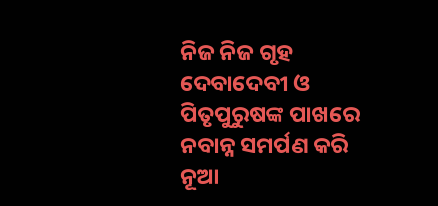ନିଜ ନିଜ ଗୃହ ଦେବାଦେବୀ ଓ ପିତୃପୁରୁଷଙ୍କ ପାଖରେ ନବାନ୍ନ ସମର୍ପଣ କରି ନୂଆ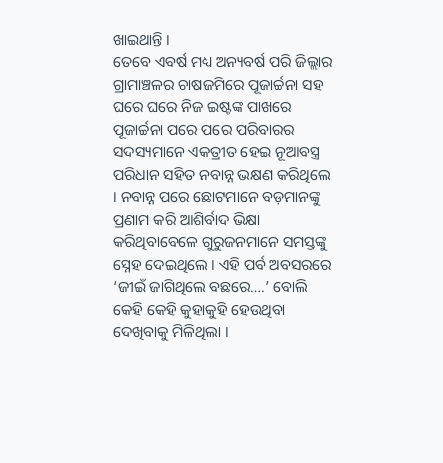ଖାଇଥାନ୍ତି ।
ତେବେ ଏବର୍ଷ ମଧ୍ୟ ଅନ୍ୟବର୍ଷ ପରି ଜିଲ୍ଲାର ଗ୍ରାମାଞ୍ଚଳର ଚାଷଜମିରେ ପୂଜାର୍ଚ୍ଚନା ସହ ଘରେ ଘରେ ନିଜ ଇଷ୍ଟଙ୍କ ପାଖରେ ପୂଜାର୍ଚ୍ଚନା ପରେ ପରେ ପରିବାରର ସଦସ୍ୟମାନେ ଏକତ୍ରୀତ ହେଇ ନୂଆବସ୍ତ୍ର ପରିଧାନ ସହିତ ନବାନ୍ନ ଭକ୍ଷଣ କରିଥିଲେ । ନବାନ୍ନ ପରେ ଛୋଟମାନେ ବଡ଼ମାନଙ୍କୁ ପ୍ରଣାମ କରି ଆଶିର୍ବାଦ ଭିକ୍ଷା କରିଥିବାବେଳେ ଗୁରୁଜନମାନେ ସମସ୍ତଙ୍କୁ ସ୍ନେହ ଦେଇଥିଲେ । ଏହି ପର୍ବ ଅବସରରେ ‘ଜୀଇଁ ଜାଗିଥିଲେ ବଛରେ….’ ବୋଲି କେହି କେହି କୁହାକୁହି ହେଉଥିବା ଦେଖିବାକୁ ମିଳିଥିଲା ।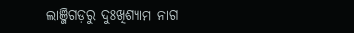ଲାଞ୍ଜିଗଡ଼ରୁ ଦୁଃଖିଶ୍ୟାମ ନାଗ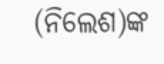(ନିଲେଶ)ଙ୍କ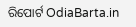ରିପୋର୍ଟ OdiaBarta.in